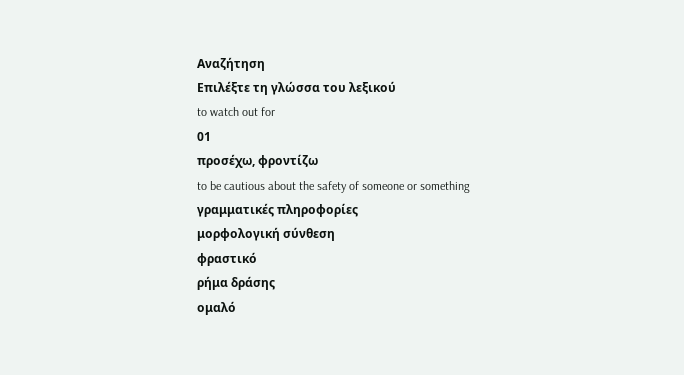Αναζήτηση
Επιλέξτε τη γλώσσα του λεξικού
to watch out for
01
προσέχω, φροντίζω
to be cautious about the safety of someone or something
γραμματικές πληροφορίες
μορφολογική σύνθεση
φραστικό
ρήμα δράσης
ομαλό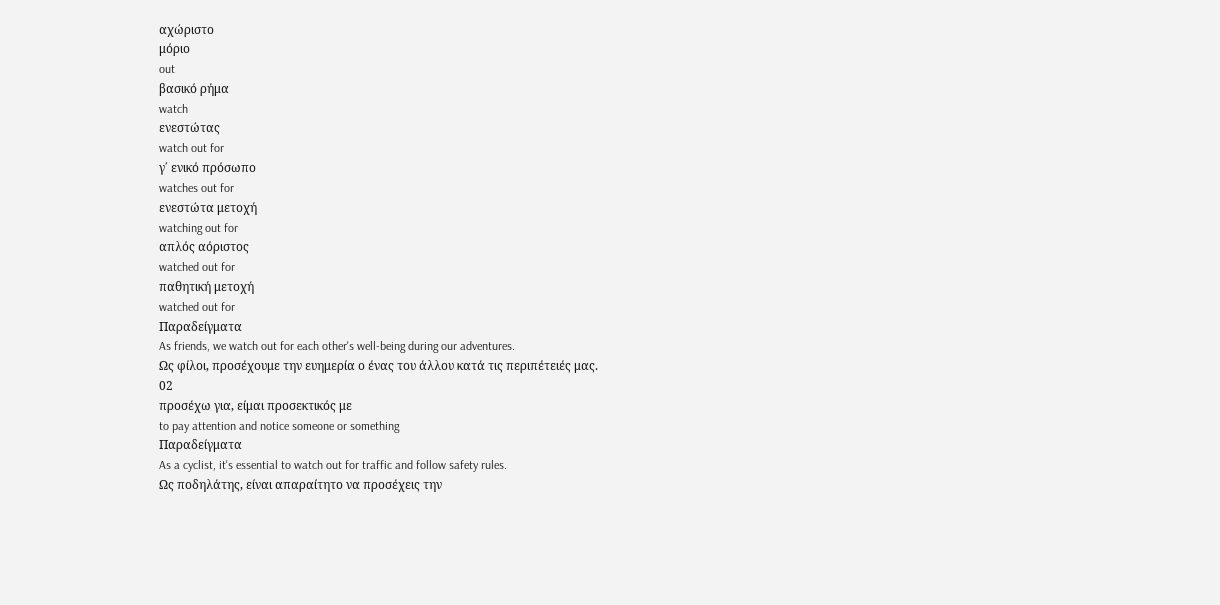αχώριστο
μόριο
out
βασικό ρήμα
watch
ενεστώτας
watch out for
γ΄ ενικό πρόσωπο
watches out for
ενεστώτα μετοχή
watching out for
απλός αόριστος
watched out for
παθητική μετοχή
watched out for
Παραδείγματα
As friends, we watch out for each other's well-being during our adventures.
Ως φίλοι, προσέχουμε την ευημερία ο ένας του άλλου κατά τις περιπέτειές μας.
02
προσέχω για, είμαι προσεκτικός με
to pay attention and notice someone or something
Παραδείγματα
As a cyclist, it's essential to watch out for traffic and follow safety rules.
Ως ποδηλάτης, είναι απαραίτητο να προσέχεις την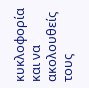κυκλοφορία και να ακολουθείς τους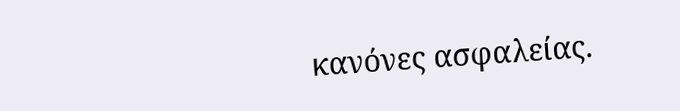κανόνες ασφαλείας.